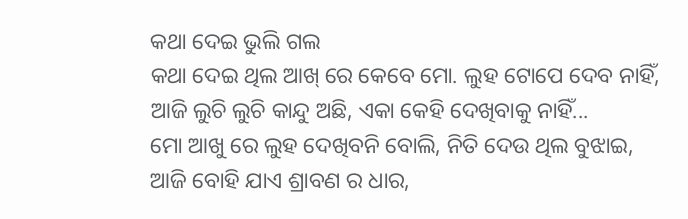କଥା ଦେଇ ଭୁଲି ଗଲ
କଥା ଦେଇ ଥିଲ ଆଖ୍ ରେ କେବେ ମୋ. ଲୁହ ଟୋପେ ଦେବ ନାହିଁ,
ଆଜି ଲୁଚି ଲୁଚି କାନ୍ଦୁ ଅଛି, ଏକା କେହି ଦେଖିବାକୁ ନାହିଁ...
ମୋ ଆଖୁ ରେ ଲୁହ ଦେଖିବନି ବୋଲି, ନିତି ଦେଉ ଥିଲ ବୁଝାଇ,
ଆଜି ବୋହି ଯାଏ ଶ୍ରାବଣ ର ଧାର,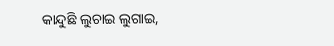କାନ୍ଦୁଛି ଲୁଚାଇ ଲୁଗାଇ,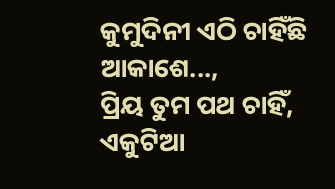କୁମୁଦିନୀ ଏଠି ଚାହିଁଛି ଆକାଶେ...,
ପ୍ରିୟ ତୁମ ପଥ ଚାହିଁ,
ଏକୁଟିଆ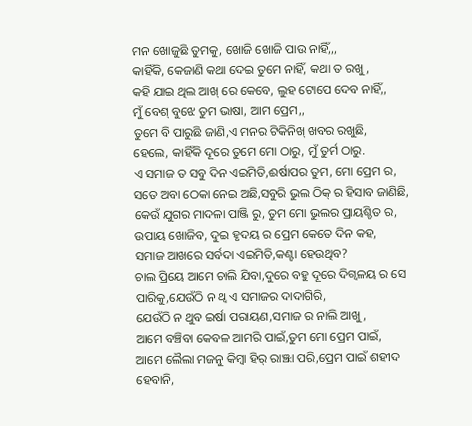ମନ ଖୋଜୁଛି ତୁମକୁ, ଖୋଜି ଖୋଜି ପାଉ ନାହିଁ,,,
କାହିଁକି, କେଜାଣି କଥା ଦେଇ ତୁମେ ନାହିଁ, କଥା ତ ରଖୁ,
କହି ଯାଇ ଥିଲ ଆଖ୍ ରେ କେବେ, ଲୁହ ଟୋପେ ଦେବ ନାହିଁ,,
ମୁଁ ବେଶ୍ ବୁଝେ ତୁମ ଭାଷା, ଆମ ପ୍ରେମ,,
ତୁମେ ବି ପାରୁଛି ଜାଣି,ଏ ମନର ଟିକିନିଖ୍ ଖବର ରଖୁଛି,
ହେଲେ, କାହିଁକି ଦୂରେ ତୁମେ ମୋ ଠାରୁ, ମୁଁ ତୁର୍ମ ଠାରୁ.
ଏ ସମାଜ ତ ସବୁ ଦିନ ଏଇମିତି,ଈର୍ଷାପର ତୁମ, ମୋ ପ୍ରେମ ର,
ସତେ ଅବା ଠେକା ନେଇ ଅଛି,ସବୁରି ଭୁଲ ଠିକ୍ ର ହିସାବ ଜାଣିଛି,
କେଉଁ ଯୁଗର ମାଦଳା ପାଞ୍ଜି ରୁ, ତୁମ ମୋ ଭୁଲର ପ୍ରାୟଶ୍ଚିତ ର,
ଉପାୟ ଖୋଜିବ, ଦୁଇ ହୃଦୟ ର ପ୍ରେମ କେତେ ଦିନ କହ,
ସମାଜ ଆଖରେ ସର୍ବଦା ଏଇମିତି,କଣ୍ଟା ହେଉଥିବ?
ଚାଲ ପ୍ରିୟେ ଆମେ ଚାଲି ଯିବା,ଦୁରେ ବହୁ ଦୂରେ ଦିଗ୍ବଳୟ ର ସେ ପାରିକୁ,ଯେଉଁଠି ନ ଥ୍ବ ଏ ସମାଜର ଦାଦାଗିରି,
ଯେଉଁଠି ନ ଥୁବ ଇର୍ଷା ପରାୟଣ,ସମାଜ ର ନାଲି ଆଖୁ,
ଆମେ ବଞ୍ଚିବା କେବଳ ଆମରି ପାଇଁ,ତୁମ ମୋ ପ୍ରେମ ପାଇଁ,
ଆମେ ଲୈଲା ମଜନୁ କିମ୍ବା ହିର୍ ରାଞ୍ଝା ପରି,ପ୍ରେମ ପାଇଁ ଶହୀଦ ହେବାନି,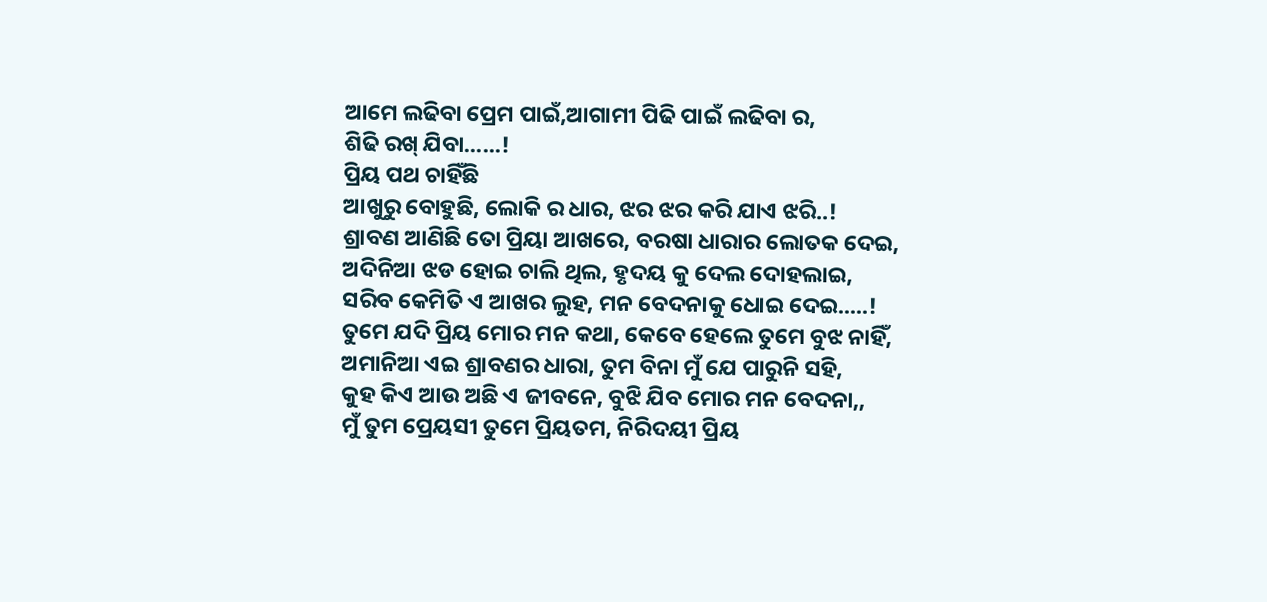ଆମେ ଲଢିବା ପ୍ରେମ ପାଇଁ,ଆଗାମୀ ପିଢି ପାଇଁ ଲଢିବା ର,
ଶିଢି ରଖ୍ ଯିବା......!
ପ୍ରିୟ ପଥ ଚାହିଁଛି
ଆଖୁରୁ ବୋହୁଛି, ଲୋକି ର ଧାର, ଝର ଝର କରି ଯାଏ ଝରି..!
ଶ୍ରାବଣ ଆଣିଛି ତୋ ପ୍ରିୟା ଆଖରେ, ବରଷା ଧାରାର ଲୋତକ ଦେଇ,
ଅଦିନିଆ ଝଡ ହୋଇ ଚାଲି ଥିଲ, ହୃଦୟ କୁ ଦେଲ ଦୋହଲାଇ,
ସରିବ କେମିତି ଏ ଆଖର ଲୁହ, ମନ ବେଦନାକୁ ଧୋଇ ଦେଇ.....!
ତୁମେ ଯଦି ପ୍ରିୟ ମୋର ମନ କଥା, କେବେ ହେଲେ ତୁମେ ବୁଝ ନାହିଁ,
ଅମାନିଆ ଏଇ ଶ୍ରାବଣର ଧାରା, ତୁମ ବିନା ମୁଁ ଯେ ପାରୁନି ସହି,
କୁହ କିଏ ଆଉ ଅଛି ଏ ଜୀବନେ, ବୁଝି ଯିବ ମୋର ମନ ବେଦନା,,
ମୁଁ ତୁମ ପ୍ରେୟସୀ ତୁମେ ପ୍ରିୟତମ, ନିରିଦୟୀ ପ୍ରିୟ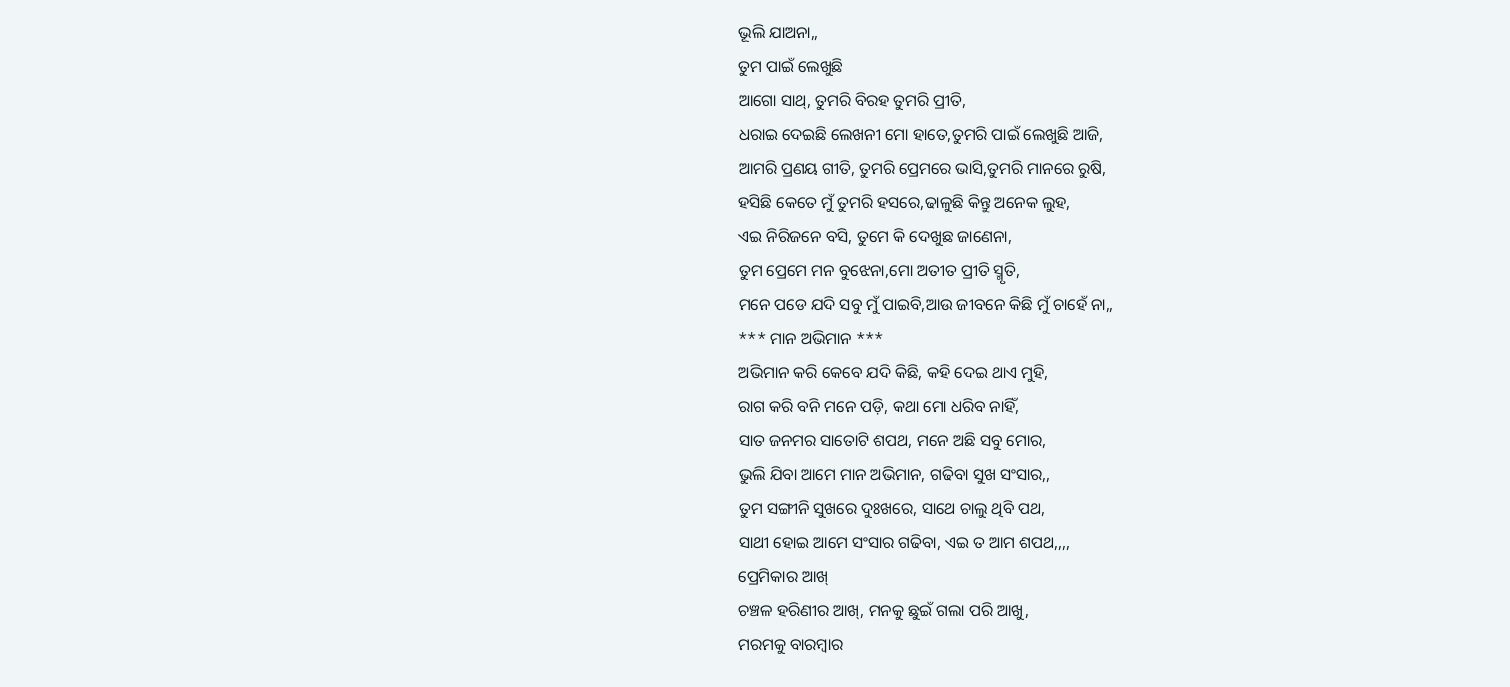ଭୂଲି ଯାଅନା,,
ତୁମ ପାଇଁ ଲେଖୁଛି
ଆଗୋ ସାଥ୍, ତୁମରି ବିରହ ତୁମରି ପ୍ରୀତି,
ଧରାଇ ଦେଇଛି ଲେଖନୀ ମୋ ହାତେ,ତୁମରି ପାଇଁ ଲେଖୁଛି ଆଜି,
ଆମରି ପ୍ରଣୟ ଗୀତି, ତୁମରି ପ୍ରେମରେ ଭାସି,ତୁମରି ମାନରେ ରୁଷି,
ହସିଛି କେତେ ମୁଁ ତୁମରି ହସରେ,ଢାଳୁଛି କିନ୍ତୁ ଅନେକ ଲୁହ,
ଏଇ ନିରିଜନେ ବସି, ତୁମେ କି ଦେଖୁଛ ଜାଣେନା,
ତୁମ ପ୍ରେମେ ମନ ବୁଝେନା,ମୋ ଅତୀତ ପ୍ରୀତି ସ୍ମୃତି,
ମନେ ପଡେ ଯଦି ସବୁ ମୁଁ ପାଇବି,ଆଉ ଜୀବନେ କିଛି ମୁଁ ଚାହେଁ ନା,,
*** ମାନ ଅଭିମାନ ***
ଅଭିମାନ କରି କେବେ ଯଦି କିଛି, କହି ଦେଇ ଥାଏ ମୁହି,
ରାଗ କରି ବନି ମନେ ପଡ଼ି, କଥା ମୋ ଧରିବ ନାହିଁ,
ସାତ ଜନମର ସାତୋଟି ଶପଥ, ମନେ ଅଛି ସବୁ ମୋର,
ଭୁଲି ଯିବା ଆମେ ମାନ ଅଭିମାନ, ଗଢିବା ସୁଖ ସଂସାର,,
ତୁମ ସଙ୍ଗୀନି ସୁଖରେ ଦୁଃଖରେ, ସାଥେ ଚାଲୁ ଥିବି ପଥ,
ସାଥୀ ହୋଇ ଆମେ ସଂସାର ଗଢିବା, ଏଇ ତ ଆମ ଶପଥ,,,,
ପ୍ରେମିକାର ଆଖ୍
ଚଞ୍ଚଳ ହରିଣୀର ଆଖ୍, ମନକୁ ଛୁଇଁ ଗଲା ପରି ଆଖୁ,
ମରମକୁ ବାରମ୍ବାର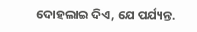ଦୋହଲାଇ ଦିଏ, ଯେ ପର୍ଯ୍ୟନ୍ତ.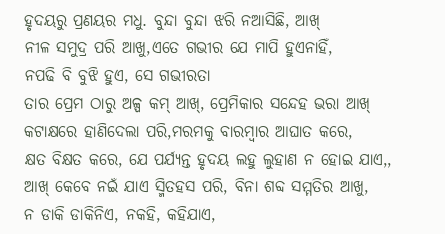ହୃଦୟରୁ ପ୍ରଣୟର ମଧୁ. ବୁନ୍ଦା ବୁନ୍ଦା ଝରି ନଆସିଛି, ଆଖ୍
ନୀଳ ସମୁଦ୍ର ପରି ଆଖୁ,ଏତେ ଗଭୀର ଯେ ମାପି ହୁଏନାହିଁ,
ନପଢି ବି ବୁଝି ହୁଏ, ସେ ଗଭୀରତା
ତାର ପ୍ରେମ ଠାରୁ ଅଳ୍ପ କମ୍ ଆଖ୍, ପ୍ରେମିକାର ସନ୍ଦେହ ଭରା ଆଖ୍
କଟାକ୍ଷରେ ହାଣିଦେଲା ପରି,ମରମକୁ ବାରମ୍ବାର ଆଘାତ କରେ,
କ୍ଷତ ବିକ୍ଷତ କରେ, ଯେ ପର୍ଯ୍ୟନ୍ତ ହୃଦୟ ଲହୁ ଲୁହାଣ ନ ହୋଇ ଯାଏ,,
ଆଖ୍ କେବେ ନଇଁ ଯାଏ ସ୍ମିତହସ ପରି, ବିନା ଶବ୍ଦ ସମ୍ମତିର ଆଖୁ,
ନ ଡାକି ଡାକିନିଏ, ନକହି, କହିଯାଏ,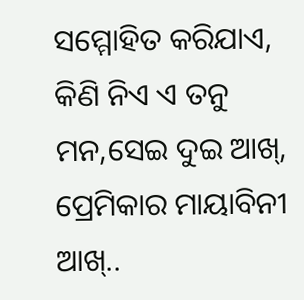ସମ୍ମୋହିତ କରିଯାଏ,
କିଣି ନିଏ ଏ ତନୁ ମନ,ସେଇ ଦୁଇ ଆଖ୍,
ପ୍ରେମିକାର ମାୟାବିନୀ ଆଖ୍..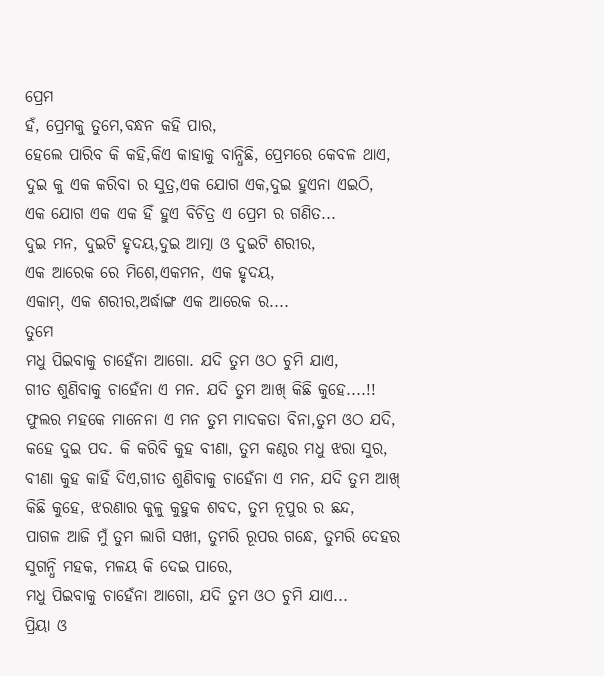ପ୍ରେମ
ହଁ, ପ୍ରେମକୁ ତୁମେ,ବନ୍ଧନ କହି ପାର,
ହେଲେ ପାରିବ କି କହି,କିଏ କାହାକୁ ବାନ୍ଧିଛି, ପ୍ରେମରେ କେବଳ ଥାଏ,
ଦୁଇ କୁ ଏକ କରିବା ର ସୁତ୍ର,ଏକ ଯୋଗ ଏକ,ଦୁଇ ହୁଏନା ଏଇଠି,
ଏକ ଯୋଗ ଏକ ଏକ ହିଁ ହୁଏ ବିଚିତ୍ର ଏ ପ୍ରେମ ର ଗଣିତ...
ଦୁଇ ମନ, ଦୁଇଟି ହୃଦୟ,ଦୁଇ ଆତ୍ମା ଓ ଦୁଇଟି ଶରୀର,
ଏକ ଆରେକ ରେ ମିଶେ,ଏକମନ, ଏକ ହୃଦୟ,
ଏକାମ୍, ଏକ ଶରୀର,ଅର୍ଦ୍ଧାଙ୍ଗ ଏକ ଆରେକ ର....
ତୁମେ
ମଧୁ ପିଇବାକୁ ଚାହେଁନା ଆଗୋ. ଯଦି ତୁମ ଓଠ ଚୁମି ଯାଏ,
ଗୀତ ଶୁଣିବାକୁ ଚାହେଁନା ଏ ମନ. ଯଦି ତୁମ ଆଖ୍ କିଛି କୁହେ....!!
ଫୁଲର ମହକେ ମାନେନା ଏ ମନ ତୁମ ମାଦକତା ବିନା,ତୁମ ଓଠ ଯଦି, କହେ ଦୁଇ ପଦ. କି କରିବି କୁହ ବୀଣା, ତୁମ କଣ୍ଠର ମଧୁ ଝରା ସୁର,
ବୀଣା କୁହ କାହିଁ ଦିଏ,ଗୀତ ଶୁଣିବାକୁ ଚାହେଁନା ଏ ମନ, ଯଦି ତୁମ ଆଖ୍ କିଛି କୁହେ, ଝରଣାର କୁଳୁ କୁହୁକ ଶବଦ, ତୁମ ନୂପୁର ର ଛନ୍ଦ,
ପାଗଳ ଆଜି ମୁଁ ତୁମ ଲାଗି ସଖୀ, ତୁମରି ରୂପର ଗନ୍ଧେ, ତୁମରି ଦେହର ସୁଗନ୍ଧି ମହକ, ମଳୟ କି ଦେଇ ପାରେ,
ମଧୁ ପିଇବାକୁ ଚାହେଁନା ଆଗୋ, ଯଦି ତୁମ ଓଠ ଚୁମି ଯାଏ...
ପ୍ରିୟା ଓ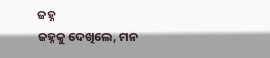ଜହ୍ନ
ଜହ୍ନକୁ ଦେଖିଲେ, ମନ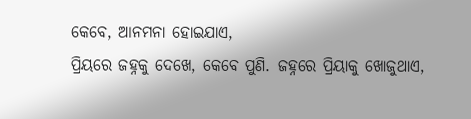କେବେ, ଆନମନା ହୋଇଯାଏ,
ପ୍ରିୟରେ ଜହ୍ନକୁ ଦେଖେ, କେବେ ପୁଣି. ଜହ୍ନରେ ପ୍ରିୟାକୁ ଖୋଜୁଥାଏ,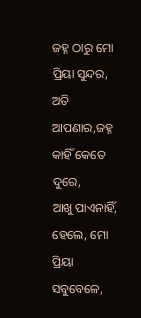ଜହ୍ନ ଠାରୁ ମୋ ପ୍ରିୟା ସୁନ୍ଦର, ଅତି ଆପଣାର,ଜହ୍ନ କାହିଁ କେତେ ଦୁରେ,
ଆଖୁ ପାଏନାହିଁ, ହେଲେ, ମୋ ପ୍ରିୟା ସବୁବେଳେ,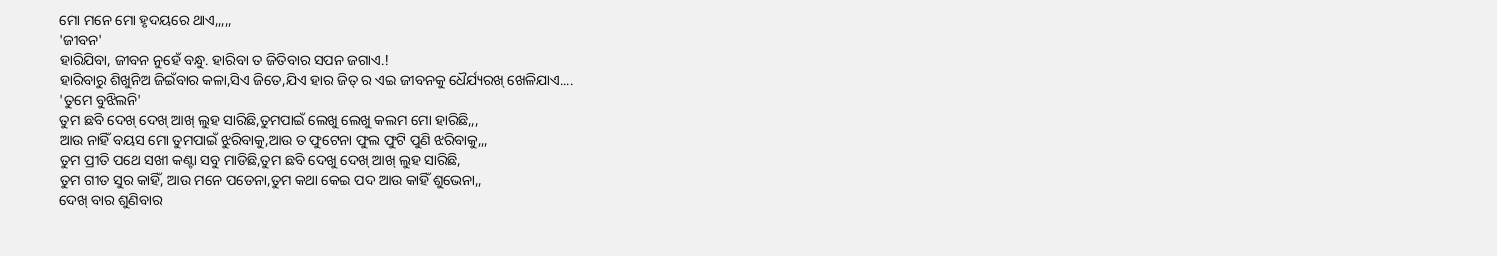ମୋ ମନେ ମୋ ହୃଦୟରେ ଥାଏ,,,,,
'ଜୀବନ'
ହାରିଯିବା, ଜୀବନ ନୁହେଁ ବନ୍ଧୁ. ହାରିବା ତ ଜିତିବାର ସପନ ଜଗାଏ.!
ହାରିବାରୁ ଶିଖୁନିଅ ଜିଇଁବାର କଳା,ସିଏ ଜିତେ,ଯିଏ ହାର ଜିତ୍ ର ଏଇ ଜୀବନକୁ ଧୈର୍ଯ୍ୟରଖ୍ ଖେଳିଯାଏ....
'ତୁମେ ବୁଝିଲନି'
ତୁମ ଛବି ଦେଖ୍ ଦେଖ୍ ଆଖ୍ ଲୁହ ସାରିଛି,ତୁମପାଇଁ ଲେଖୁ ଲେଖୁ କଲମ ମୋ ହାରିଛି,,,
ଆଉ ନାହିଁ ବୟସ ମୋ ତୁମପାଇଁ ଝୁରିବାକୁ,ଆଉ ତ ଫୁଟେନା ଫୁଲ ଫୁଟି ପୁଣି ଝରିବାକୁ,,,
ତୁମ ପ୍ରୀତି ପଥେ ସଖୀ କଣ୍ଟା ସବୁ ମାଡିଛି,ତୁମ ଛବି ଦେଖୁ ଦେଖ୍ ଆଖ୍ ଲୁହ ସାରିଛି,
ତୁମ ଗୀତ ସୁର କାହିଁ, ଆଉ ମନେ ପଡେନା,ତୁମ କଥା କେଇ ପଦ ଆଉ କାହିଁ ଶୁଭେନା,,
ଦେଖ୍ ବାର ଶୁଣିବାର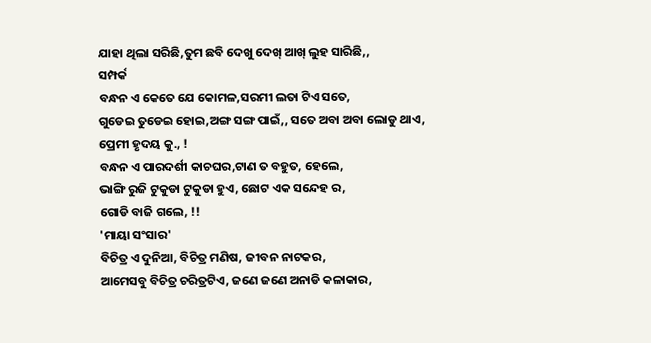ଯାହା ଥିଲା ସରିଛି,ତୁମ ଛବି ଦେଖୁ ଦେଖ୍ ଆଖ୍ ଲୁହ ସାରିଛି,,
ସମ୍ପର୍କ
ବନ୍ଧନ ଏ କେତେ ଯେ କୋମଳ,ସରମୀ ଲତା ଟିଏ ସତେ,
ଗୁଡେଇ ତୁଡେଇ ହୋଇ,ଅଙ୍ଗ ସଙ୍ଗ ପାଇଁ,, ସତେ ଅବା ଅବା ଲୋଡୁ ଥାଏ,
ପ୍ରେମୀ ହୃଦୟ କୁ., !
ବନ୍ଧନ ଏ ପାରଦର୍ଶୀ କାଚଘର,ଟାଣ ତ ବହୁତ, ହେଲେ,
ଭାଙ୍ଗି ରୁଜି ଟୁକୁଡା ଟୁକୁଡା ହୁଏ, ଛୋଟ ଏକ ସନ୍ଦେହ ର,
ଗୋଡି ବାଜି ଗଲେ, !!
'ମାୟା ସଂସାର'
ବିଚିତ୍ର ଏ ଦୁନିଆ, ବିଚିତ୍ର ମଣିଷ, ଜୀବନ ନାଟକର,
ଆମେସବୁ ବିଚିତ୍ର ଚରିତ୍ରଟିଏ, ଜଣେ ଜଣେ ଅନାଡି କଳାକାର,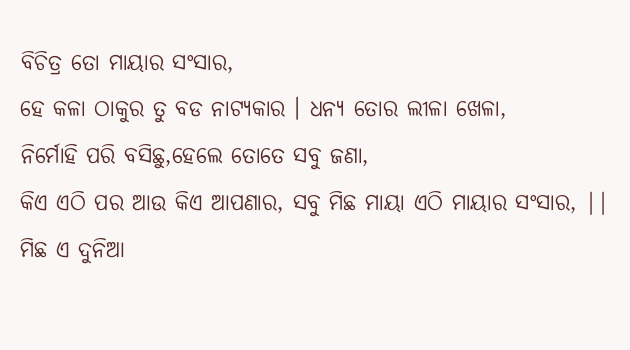ବିଚିତ୍ର ତୋ ମାୟାର ସଂସାର,
ହେ କଳା ଠାକୁର ତୁ ବଡ ନାଟ୍ୟକାର । ଧନ୍ୟ ତୋର ଲୀଳା ଖେଳା,
ନିର୍ମୋହି ପରି ବସିଛୁ,ହେଲେ ତୋତେ ସବୁ ଜଣା,
କିଏ ଏଠି ପର ଆଉ କିଏ ଆପଣାର, ସବୁ ମିଛ ମାୟା ଏଠି ମାୟାର ସଂସାର, ||
ମିଛ ଏ ଦୁନିଆ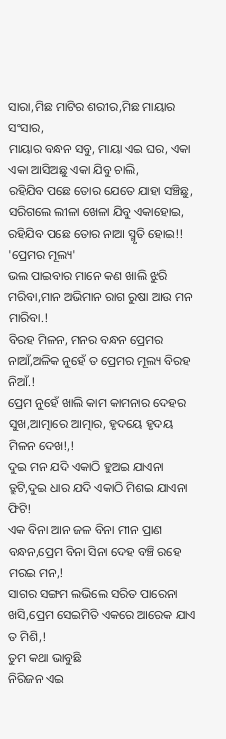ସାରା,ମିଛ ମାଟିର ଶରୀର,ମିଛ ମାୟାର ସଂସାର,
ମାୟାର ବନ୍ଧନ ସବୁ, ମାୟା ଏଇ ଘର, ଏକା ଏକା ଆସିଅଛୁ ଏକା ଯିବୁ ଚାଲି,
ରହିଯିବ ପଛେ ତୋର ଯେତେ ଯାହା ସଞ୍ଚିଛୁ, ସରିଗଲେ ଲୀଳା ଖେଳା ଯିବୁ ଏକାହୋଇ,
ରହିଯିବ ପଛେ ତୋର ନାଆ ସ୍ମୃତି ହୋଇ!!
'ପ୍ରେମର ମୂଲ୍ୟ'
ଭଲ ପାଇବାର ମାନେ କଣ ଖାଲି ଝୁରି ମରିବା,ମାନ ଅଭିମାନ ରାଗ ରୁଷା ଆଉ ମନ ମାରିବା.!
ବିରହ ମିଳନ, ମନର ବନ୍ଧନ ପ୍ରେମର ନାଆଁ,ଅଳିକ ନୁହେଁ ତ ପ୍ରେମର ମୂଲ୍ୟ ବିରହ ନିଆଁ.!
ପ୍ରେମ ନୁହେଁ ଖାଲି କାମ କାମନାର ଦେହର ସୁଖ,ଆତ୍ମାରେ ଆତ୍ମାର, ହୃଦୟେ ହୃଦୟ ମିଳନ ଦେଖ!,!
ଦୁଇ ମନ ଯଦି ଏକାଠି ହୁଅଇ ଯାଏନା ତ୍ରୁଟି,ଦୁଇ ଧାର ଯଦି ଏକାଠି ମିଶଇ ଯାଏନା ଫିଟି!
ଏକ ବିନା ଆନ ଜଳ ବିନା ମୀନ ପ୍ରାଣ ବନ୍ଧନ,ପ୍ରେମ ବିନା ସିନା ଦେହ ବଞ୍ଚି ରହେ ମରଇ ମନ,!
ସାଗର ସଙ୍ଗମ ଲଭିଲେ ସରିତ ପାରେନା ଖସି,ପ୍ରେମ ସେଇମିତି ଏକରେ ଆରେକ ଯାଏ ତ ମିଶି,!
ତୁମ କଥା ଭାବୁଛି
ନିରିଜନ ଏଇ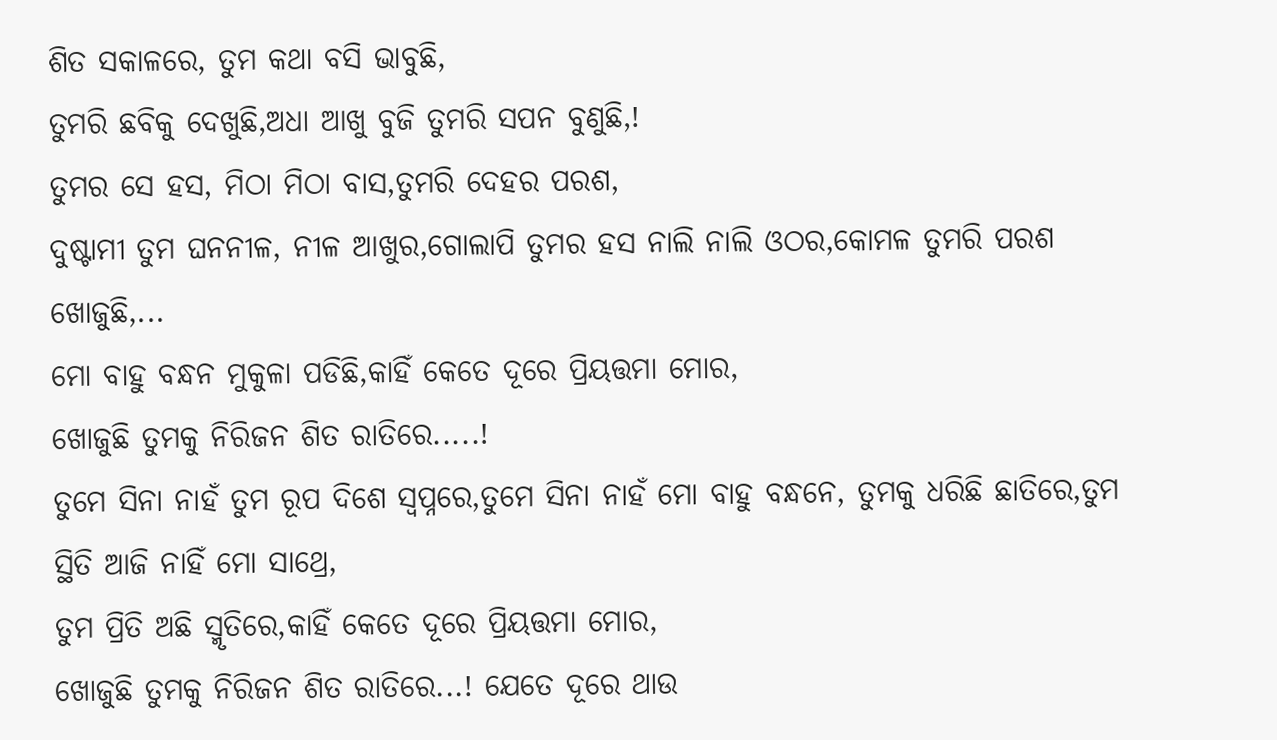ଶିତ ସକାଳରେ, ତୁମ କଥା ବସି ଭାବୁଛି,
ତୁମରି ଛବିକୁ ଦେଖୁଛି,ଅଧା ଆଖୁ ବୁଜି ତୁମରି ସପନ ବୁଣୁଛି,!
ତୁମର ସେ ହସ, ମିଠା ମିଠା ବାସ,ତୁମରି ଦେହର ପରଶ,
ଦୁଷ୍ଟାମୀ ତୁମ ଘନନୀଳ, ନୀଳ ଆଖୁର,ଗୋଲାପି ତୁମର ହସ ନାଲି ନାଲି ଓଠର,କୋମଳ ତୁମରି ପରଶ ଖୋଜୁଛି,...
ମୋ ବାହୁ ବନ୍ଧନ ମୁକୁଳା ପଡିଛି,କାହିଁ କେତେ ଦୂରେ ପ୍ରିୟତ୍ତମା ମୋର,
ଖୋଜୁଛି ତୁମକୁ ନିରିଜନ ଶିତ ରାତିରେ.....!
ତୁମେ ସିନା ନାହଁ ତୁମ ରୂପ ଦିଶେ ସ୍ବପ୍ନରେ,ତୁମେ ସିନା ନାହଁ ମୋ ବାହୁ ବନ୍ଧନେ, ତୁମକୁ ଧରିଛି ଛାତିରେ,ତୁମ ସ୍ଥିତି ଆଜି ନାହିଁ ମୋ ସାଥ୍ରେ,
ତୁମ ପ୍ରିତି ଅଛି ସ୍ମୃତିରେ,କାହିଁ କେତେ ଦୂରେ ପ୍ରିୟତ୍ତମା ମୋର,
ଖୋଜୁଛି ତୁମକୁ ନିରିଜନ ଶିତ ରାତିରେ...! ଯେତେ ଦୂରେ ଥାଉ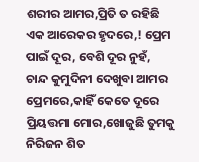ଶରୀର ଆମର,ପ୍ରିତି ତ ରହିଛି ଏକ ଆରେକର ହୃଦରେ,! ପ୍ରେମ ପାଇଁ ଦୂର, ବେଶି ଦୂର ନୁହଁ,
ଚାନ୍ଦ କୁମୁଦିନୀ ଦେଖୁବା ଆମର ପ୍ରେମରେ,କାହିଁ କେତେ ଦୂରେ ପ୍ରିୟତ୍ତମା ମୋର,ଖୋଜୁଛି ତୁମକୁ ନିରିଜନ ଶିତ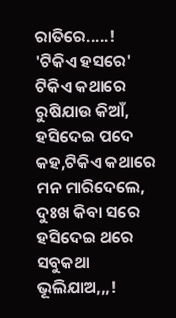ରାତିରେ.....!
'ଟିକିଏ ହସରେ'
ଟିକିଏ କଥାରେ ରୁଷିଯାଉ କିଆଁ, ହସିଦେଇ ପଦେ କହ,ଟିକିଏ କଥାରେ ମନ ମାରିଦେଲେ, ଦୁଃଖ କିବା ସରେ ହସିଦେଇ ଥରେ ସବୁକଥା ଭୂଲିଯାଅ,,,!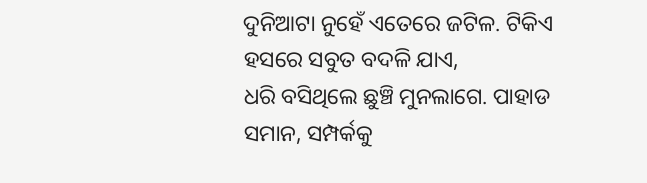ଦୁନିଆଟା ନୁହେଁ ଏତେରେ ଜଟିଳ. ଟିକିଏ ହସରେ ସବୁତ ବଦଳି ଯାଏ,
ଧରି ବସିଥିଲେ ଛୁଞ୍ଚି ମୁନଲାଗେ. ପାହାଡ ସମାନ, ସମ୍ପର୍କକୁ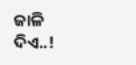ଜାଳି ଦିଏ..!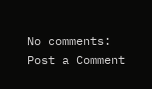No comments:
Post a Comment